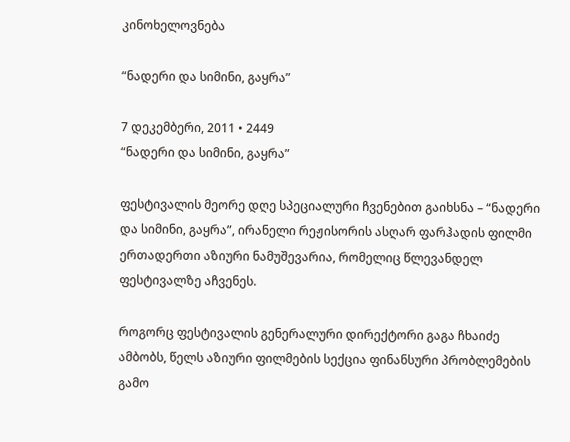კინოხელოვნება

“ნადერი და სიმინი, გაყრა”

7 დეკემბერი, 2011 • 2449
“ნადერი და სიმინი, გაყრა”

ფესტივალის მეორე დღე სპეციალური ჩვენებით გაიხსნა – “ნადერი და სიმინი, გაყრა”, ირანელი რეჟისორის ასღარ ფარჰადის ფილმი ერთადერთი აზიური ნამუშევარია, რომელიც წლევანდელ ფესტივალზე აჩვენეს.

როგორც ფესტივალის გენერალური დირექტორი გაგა ჩხაიძე ამბობს, წელს აზიური ფილმების სექცია ფინანსური პრობლემების გამო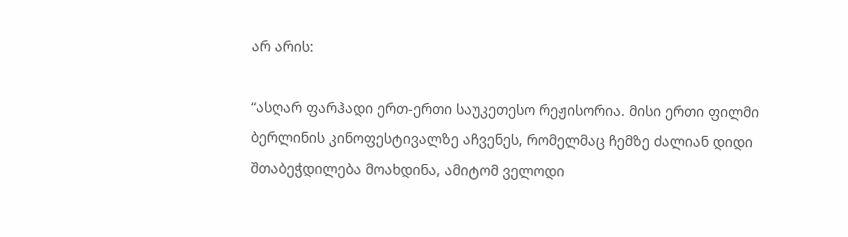არ არის:

“ასღარ ფარჰადი ერთ-ერთი საუკეთესო რეჟისორია. მისი ერთი ფილმი ბერლინის კინოფესტივალზე აჩვენეს, რომელმაც ჩემზე ძალიან დიდი შთაბეჭდილება მოახდინა, ამიტომ ველოდი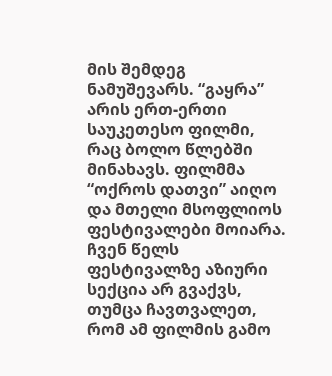მის შემდეგ ნამუშევარს. “გაყრა” არის ერთ-ერთი საუკეთესო ფილმი, რაც ბოლო წლებში მინახავს. ფილმმა “ოქროს დათვი” აიღო და მთელი მსოფლიოს ფესტივალები მოიარა. ჩვენ წელს ფესტივალზე აზიური სექცია არ გვაქვს, თუმცა ჩავთვალეთ, რომ ამ ფილმის გამო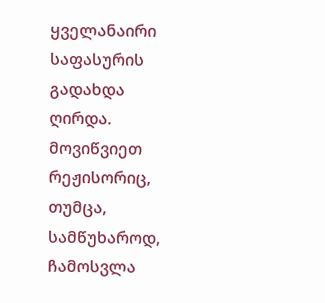ყველანაირი საფასურის გადახდა ღირდა. მოვიწვიეთ რეჟისორიც, თუმცა, სამწუხაროდ, ჩამოსვლა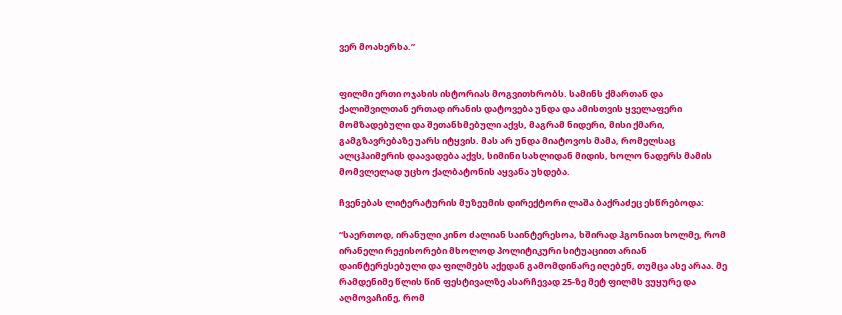ვერ მოახერხა.”


ფილმი ერთი ოჯახის ისტორიას მოგვითხრობს. სამინს ქმართან და ქალიშვილთან ერთად ირანის დატოვება უნდა და ამისთვის ყველაფერი მომზადებული და შეთანხმებული აქვს, მაგრამ ნიდერი, მისი ქმარი, გამგზავრებაზე უარს იტყვის. მას არ უნდა მიატოვოს მამა, რომელსაც ალცჰაიმერის დაავადება აქვს, სიმინი სახლიდან მიდის, ხოლო ნადერს მამის მომვლელად უცხო ქალბატონის აყვანა უხდება.

ჩვენებას ლიტერატურის მუზეუმის დირექტორი ლაშა ბაქრაძეც ესწრებოდა:

“საერთოდ, ირანული კინო ძალიან საინტერესოა, ხშირად ჰგონიათ ხოლმე, რომ ირანელი რეჟისორები მხოლოდ პოლიტიკური სიტუაციით არიან დაინტერესებული და ფილმებს აქედან გამომდინარე იღებენ, თუმცა ასე არაა. მე რამდენიმე წლის წინ ფესტივალზე ასარჩევად 25-ზე მეტ ფილმს ვუყურე და აღმოვაჩინე, რომ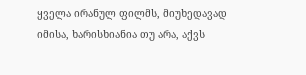ყველა ირანულ ფილმს, მიუხედავად იმისა, ხარისხიანია თუ არა, აქვს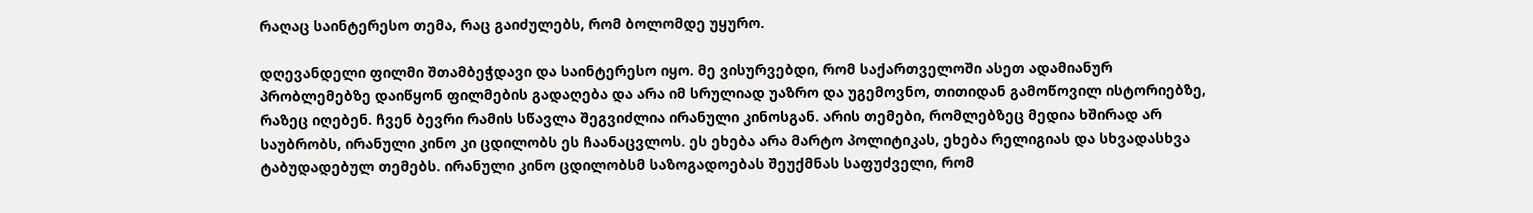რაღაც საინტერესო თემა, რაც გაიძულებს, რომ ბოლომდე უყურო.

დღევანდელი ფილმი შთამბეჭდავი და საინტერესო იყო. მე ვისურვებდი, რომ საქართველოში ასეთ ადამიანურ პრობლემებზე დაიწყონ ფილმების გადაღება და არა იმ სრულიად უაზრო და უგემოვნო, თითიდან გამოწოვილ ისტორიებზე, რაზეც იღებენ. ჩვენ ბევრი რამის სწავლა შეგვიძლია ირანული კინოსგან. არის თემები, რომლებზეც მედია ხშირად არ საუბრობს, ირანული კინო კი ცდილობს ეს ჩაანაცვლოს. ეს ეხება არა მარტო პოლიტიკას, ეხება რელიგიას და სხვადასხვა ტაბუდადებულ თემებს. ირანული კინო ცდილობსმ საზოგადოებას შეუქმნას საფუძველი, რომ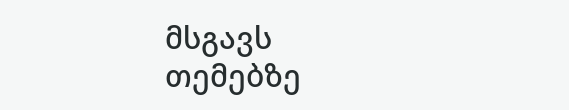მსგავს თემებზე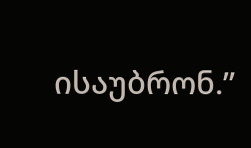ისაუბრონ.”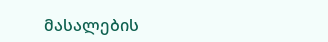მასალების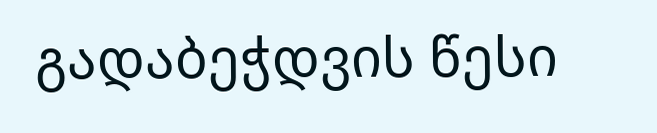გადაბეჭდვის წესი